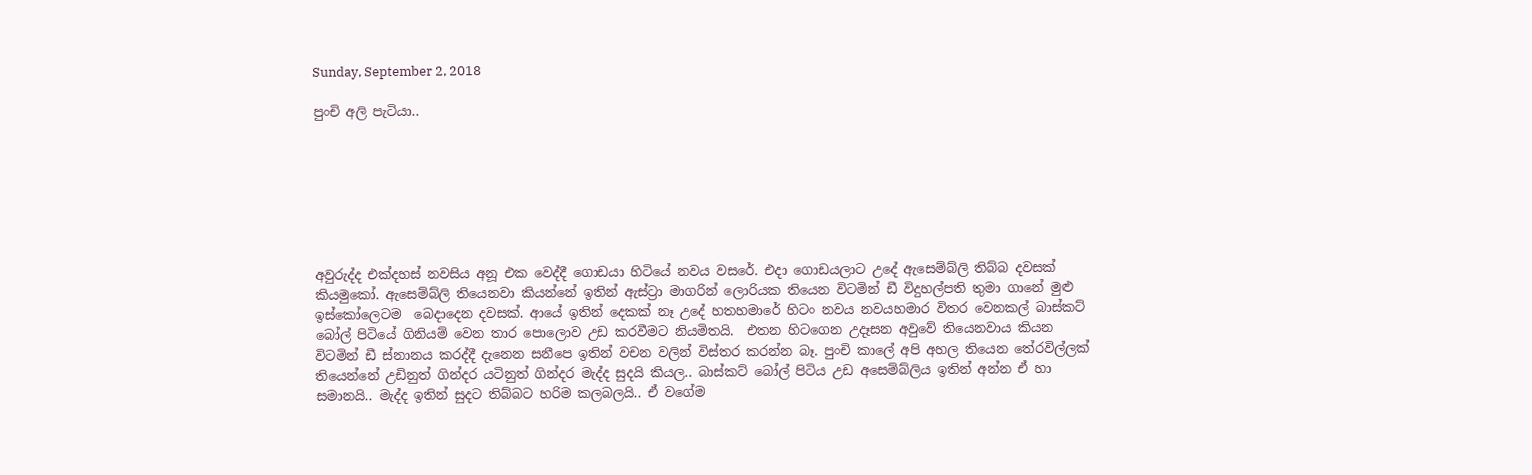Sunday, September 2, 2018

පුංචි අලි පැටියා..







අවුරුද්ද එක්දහස් නවසිය අනූ එක වෙද්දී ගොඩයා හිටියේ නවය වසරේ. එදා ගොඩයලාට උදේ ඇසෙම්බ්ලි තිබ්බ දවසක් කියමුකෝ. ඇසෙම්බ්ලි තියෙනවා කියන්නේ ඉතින් ඇස්ට්‍රා මාගරින් ලොරියක තියෙන විටමින් ඩී විදුහල්පති තුමා ගානේ මුළු ඉස්කෝලෙටම  බෙදාදෙන දවසක්. ආයේ ඉතින් දෙකක් නෑ උදේ හතහමාරේ හිටං නවය නවයහමාර විතර වෙනකල් බාස්කට් බෝල් පිටියේ ගිනියම් වෙන තාර පොලොව උඩ කරවීමට නියමිතයි.  එතන හිටගෙන උදෑසන අවුවේ තියෙනවාය කියන විටමින් ඩී ස්නානය කරද්දී දැනෙන සනීපෙ ඉතින් වචන වලින් විස්තර කරන්න බෑ. පුංචි කාලේ අපි අහල තියෙන තේරවිල්ලක් තියෙන්නේ උඩිනුත් ගින්දර යටිනුත් ගින්දර මැද්ද සුදයි කියල.. බාස්කට් බෝල් පිටිය උඩ අසෙම්බ්ලිය ඉතින් අන්න ඒ හා සමානයි.. මැද්ද ඉතින් සුදට තිබ්බට හරිම කලබලයි.. ඒ වගේම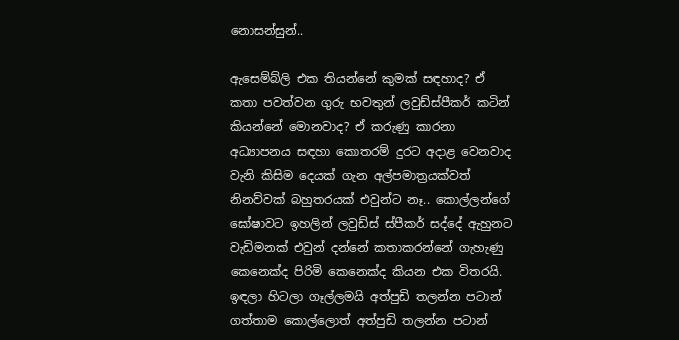නොසන්සුන්..

ඇසෙම්බ්ලි එක තියන්නේ කුමක් සඳහාද? ඒ කතා පවත්වන ගුරු භවතුන් ලවුඩ්ස්පීකර් කටින් කියන්නේ මොනවාද? ඒ කරුණු කාරනා අධ්‍යාපනය සඳහා කොතරම් දුරට අදාළ වෙනවාද වැනි කිසිම දෙයක් ගැන අල්පමාත්‍රයක්වත් නිනව්වක් බහුතරයක් එවුන්ට නෑ.. කොල්ලන්ගේ ඝෝෂාවට ඉහලින් ලවුඩ්ස් ස්පීකර් සද්දේ ඇහුනට වැඩිමනක් එවුන් දන්නේ කතාකරන්නේ ගැහැණු කෙනෙක්ද පිරිමි කෙනෙක්ද කියන එක විතරයි. ඉඳලා හිටලා ගෑල්ලමයි අත්පුඩි තලන්න පටාන් ගත්තාම කොල්ලොත් අත්පුඩි තලන්න පටාන්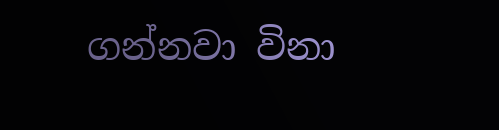ගන්නවා විනා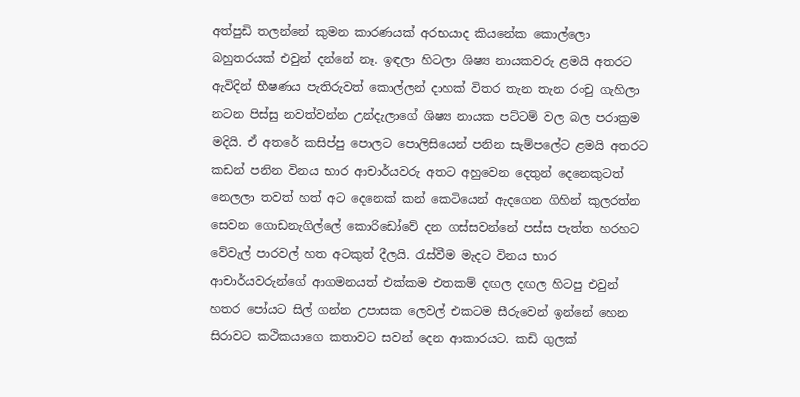අත්පුඩි තලන්නේ කුමන කාරණයක් අරභයාද කියනේක කොල්ලො බහුතරයක් එවුන් දන්නේ නෑ. ඉඳලා හිටලා ශිෂ්‍ය නායකවරු ළමයි අතරට ඇවිදින් භීෂණය පැතිරුවත් කොල්ලන් දාහක් විතර තැන තැන රංචු ගැහිලා නටන පිස්සු නවත්වන්න උන්දැලාගේ ශිෂ්‍ය නායක පට්ටම් වල බල පරාක්‍රම මදියි. ඒ අතරේ කසිප්පු පොලට පොලිසියෙන් පනින සැම්පලේට ළමයි අතරට කඩන් පනින විනය භාර ආචාර්යවරු අතට අහුවෙන දෙතුන් දෙනෙකුටත් නෙලලා තවත් හත් අට දෙනෙක් කන් කෙටියෙන් ඇදගෙන ගිහින් කුලරත්න සෙවන ගොඩනැගිල්ලේ කොරිඩෝවේ දන ගස්සවන්නේ පස්ස පැත්ත හරහට වේවැල් පාරවල් හත අටකුත් දීලයි. රැස්වීම මැදට විනය භාර ආචාර්යවරුන්ගේ ආගමනයත් එක්කම එතකම් දඟල දඟල හිටපු එවුන් හතර පෝයට සිල් ගන්න උපාසක ලෙවල් එකටම සීරුවෙන් ඉන්නේ හෙන සිරාවට කථිකයාගෙ කතාවට සවන් දෙන ආකාරයට. කඩි ගුලක්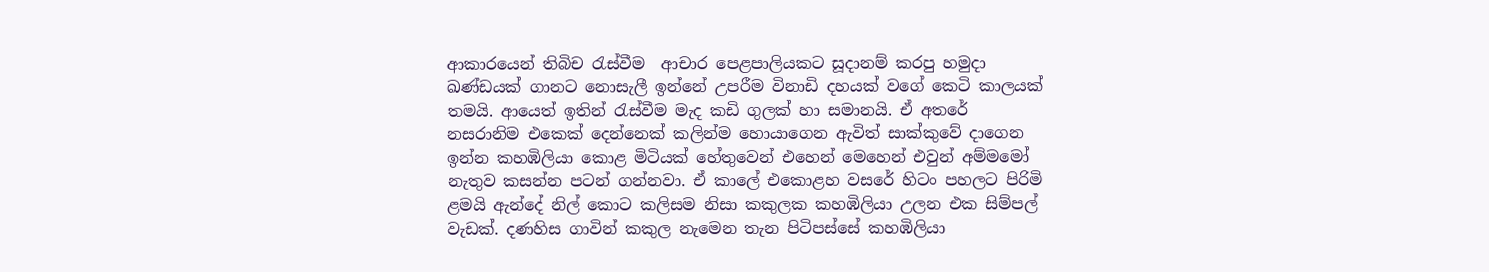ආකාරයෙන් තිබිච රැස්වීම  ආචාර පෙළපාලියකට සූදානම් කරපු හමුදා ඛණ්ඩයක් ගානට නොසැලී ඉන්නේ උපරීම විනාඩි දහයක් වගේ කෙටි කාලයක් තමයි. ආයෙත් ඉතින් රැස්වීම මැද කඩි ගුලක් හා සමානයි. ඒ අතරේ නසරානිම එකෙක් දෙන්නෙක් කලින්ම හොයාගෙන ඇවිත් සාක්කුවේ දාගෙන ඉන්න කහඹිලියා කොළ මිටියක් හේතුවෙන් එහෙන් මෙහෙන් එවුන් අම්මමෝ නැතුව කසන්න පටන් ගන්නවා. ඒ කාලේ එකොළහ වසරේ හිටං පහලට පිරිමි ළමයි ඇන්දේ නිල් කොට කලිසම නිසා කකුලක කහඹිලියා උලන එක සිම්පල් වැඩක්. දණහිස ගාවින් කකුල නැමෙන තැන පිටිපස්සේ කහඹිලියා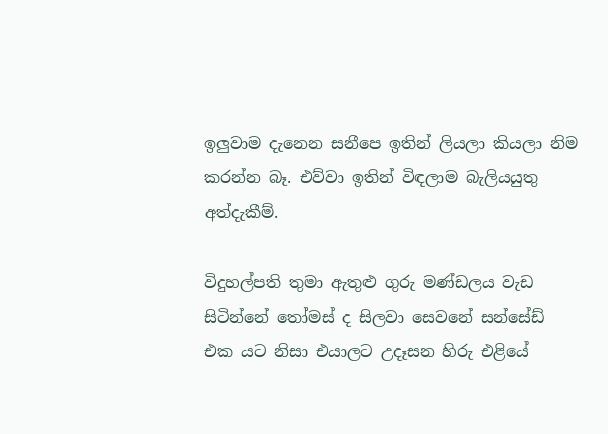ඉලුවාම දැනෙන සනීපෙ ඉතින් ලියලා කියලා නිම කරන්න බෑ. එව්වා ඉතින් විඳලාම බැලියයුතු අත්දැකීම්.

විදුහල්පති තුමා ඇතුළු ගුරු මණ්ඩලය වැඩ සිටින්නේ තෝමස් ද සිලවා සෙවනේ සන්සේඩ් එක යට නිසා එයාලට උදෑසන හිරු එළියේ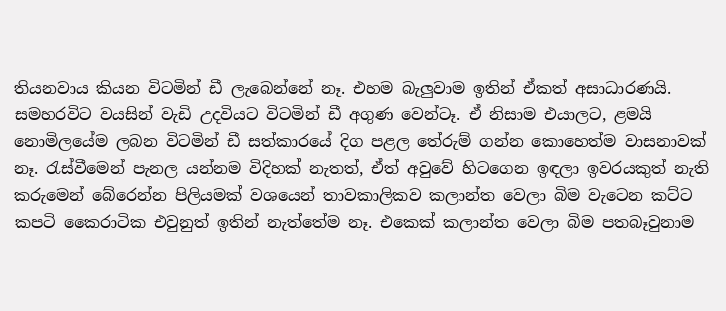තියනවාය කියන විටමින් ඩී ලැබෙන්නේ නෑ. එහම බැලුවාම ඉතින් ඒකත් අසාධාරණයි. සමහරවිට වයසින් වැඩි උදවියට විටමින් ඩී අගුණ වෙන්ටෑ. ඒ නිසාම එයාලට, ළමයි නොමිලයේම ලබන විටමින් ඩී සත්කාරයේ දිග පළල තේරුම් ගන්න කොහෙත්ම වාසනාවක් නෑ. රැස්වීමෙන් පැනල යන්නම විදිහක් නැතත්, ඒත් අවුවේ හිටගෙන ඉඳලා ඉවරයකුත් නැති කරුමෙන් බේරෙන්න පිලියමක් වශයෙන් තාවකාලිකව කලාන්ත වෙලා බිම වැටෙන කට්ට කපටි කෛරාටික එවුනුත් ඉතින් නැත්තේම නෑ. එකෙක් කලාන්ත වෙලා බිම පතබෑවුනාම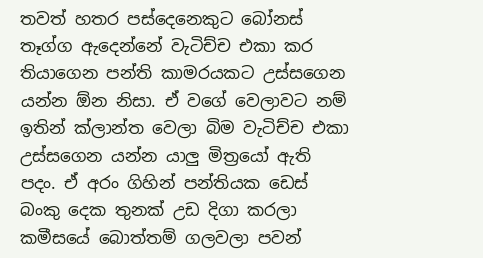තවත් හතර පස්දෙනෙකුට බෝනස් තෑග්ග ඇදෙන්නේ වැටිච්ච එකා කර තියාගෙන පන්ති කාමරයකට උස්සගෙන යන්න ඕන නිසා. ඒ වගේ වෙලාවට නම් ඉතින් ක්ලාන්ත වෙලා බිම වැටිච්ච එකා උස්සගෙන යන්න යාලු මිත්‍රයෝ ඇති පදං. ඒ අරං ගිහින් පන්තියක ඩෙස් බංකු දෙක තුනක් උඩ දිගා කරලා කමීසයේ බොත්තම් ගලවලා පවන්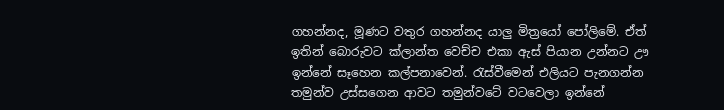ගහන්නද, මූණට වතුර ගහන්නද යාලු මිත්‍රයෝ පෝලිමේ. ඒත් ඉතින් බොරුවට ක්ලාන්ත වෙච්ච එකා ඇස් පියාන උන්නට ඌ ඉන්නේ සෑහෙන කල්පනාවෙන්. රැස්වීමෙන් එලියට පැනගන්න තමුන්ව උස්සගෙන ආවට තමුන්වටේ වටවෙලා ඉන්නේ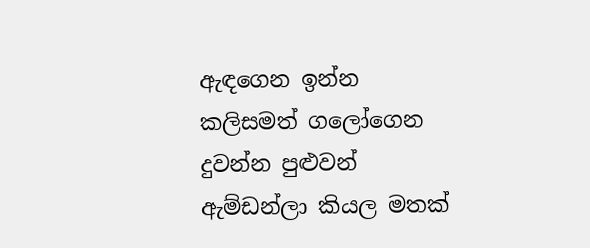ඇඳගෙන ඉන්න කලිසමත් ගලෝගෙන දුවන්න පුළුවන් ඇම්ඩන්ලා කියල මතක්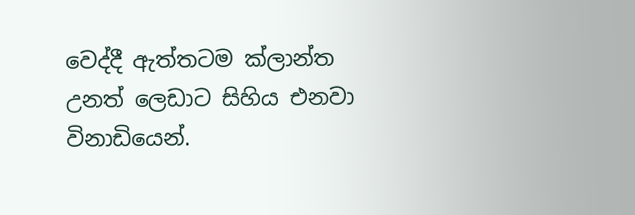වෙද්දී ඇත්තටම ක්ලාන්ත උනත් ලෙඩාට සිහිය එනවා විනාඩියෙන්.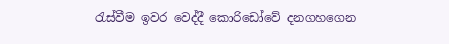රැස්වීම ඉවර වෙද්දී කොරිඩෝවේ දනගහගෙන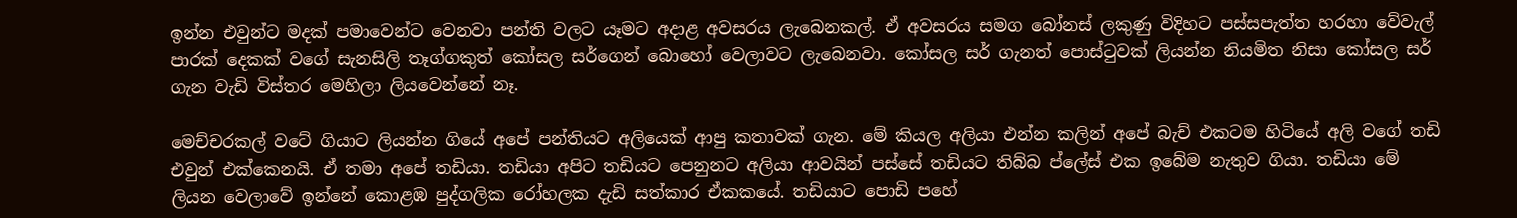ඉන්න එවුන්ට මදක් පමාවෙන්ට වෙනවා පන්ති වලට යෑමට අදාළ අවසරය ලැබෙනකල්. ඒ අවසරය සමග බෝනස් ලකුණු විදිහට පස්සපැත්ත හරහා වේවැල් පාරක් දෙකක් වගේ සැනසිලි තෑග්ගකුත් කෝසල සර්ගෙන් බොහෝ වෙලාවට ලැබෙනවා. කෝසල සර් ගැනත් පොස්ටුවක් ලියන්න නියමිත නිසා කෝසල සර් ගැන වැඩි විස්තර මෙහිලා ලියවෙන්නේ නෑ.

මෙච්චරකල් වටේ ගියාට ලියන්න ගියේ අපේ පන්තියට අලියෙක් ආපු කතාවක් ගැන. මේ කියල අලියා එන්න කලින් අපේ බැච් එකටම හිටියේ අලි වගේ තඩි එවුන් එක්කෙනයි. ඒ තමා අපේ තඩියා. තඩියා අපිට තඩියට පෙනුනට අලියා ආවයින් පස්සේ තඩියට තිබ්බ ප්ලේස් එක ඉබේම නැතුව ගියා. තඩියා මේ ලියන වෙලාවේ ඉන්නේ කොළඹ පුද්ගලික රෝහලක දැඩි සත්කාර ඒකකයේ. තඩියාට පොඩි පහේ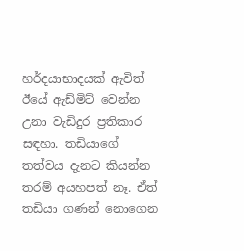හර්දයාභාදයක් ඇවිත් ඊයේ ඇඩ්මිට් වෙන්න උනා වැඩිදුර ප්‍රතිකාර සඳහා. තඩියාගේ තත්වය දැනට කියන්න තරම් අයහපත් නෑ. ඒත් තඩියා ගණන් නොගෙන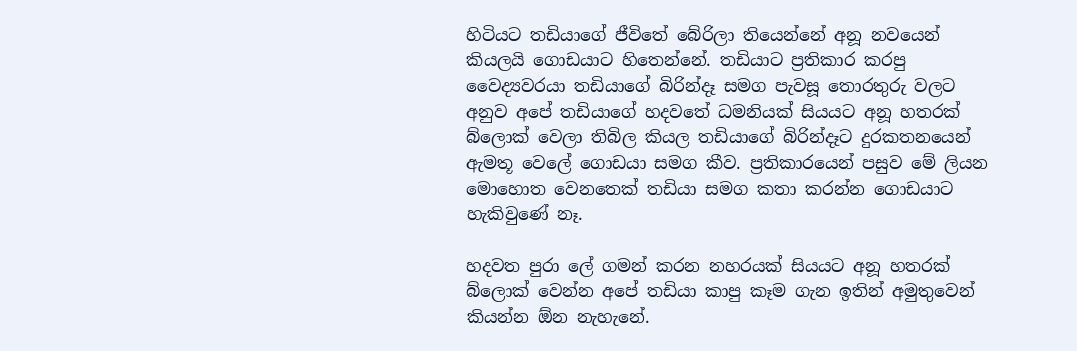හිටියට තඩියාගේ ජීවිතේ බේරිලා තියෙන්නේ අනූ නවයෙන් කියලයි ගොඩයාට හිතෙන්නේ. තඩියාට ප්‍රතිකාර කරපු වෛද්‍යවරයා තඩියාගේ බිරින්දෑ සමග පැවසූ තොරතුරු වලට අනුව අපේ තඩියාගේ හදවතේ ධමනියක් සියයට අනූ හතරක් බ්ලොක් වෙලා තිබිල කියල තඩියාගේ බිරින්දෑට දුරකතනයෙන් ඇමතූ වෙලේ ගොඩයා සමග කීව. ප්‍රතිකාරයෙන් පසුව මේ ලියන මොහොත වෙනතෙක් තඩියා සමග කතා කරන්න ගොඩයාට හැකිවුණේ නෑ.

හදවත පුරා ලේ ගමන් කරන නහරයක් සියයට අනූ හතරක් බ්ලොක් වෙන්න අපේ තඩියා කාපු කෑම ගැන ඉතින් අමුතුවෙන් කියන්න ඕන නැහැනේ.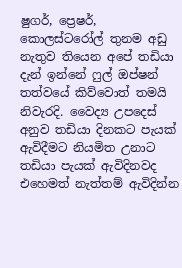ෂුගර්, ප්‍රෙෂර්, කොලස්ටරෝල් තුනම අඩු නැතුව තියෙන අපේ තඩියා දැන් ඉන්නේ ෆුල් ඔප්ෂන් තත්වයේ කිව්වොත් තමයි නිවැරදි. වෛද්‍ය උපදෙස් අනුව තඩියා දිනකට පැයක් ඇවිදීමට නියමිත උනාට තඩියා පැයක් ඇවිදිනවද එහෙමත් නැත්තම් ඇවිදින්න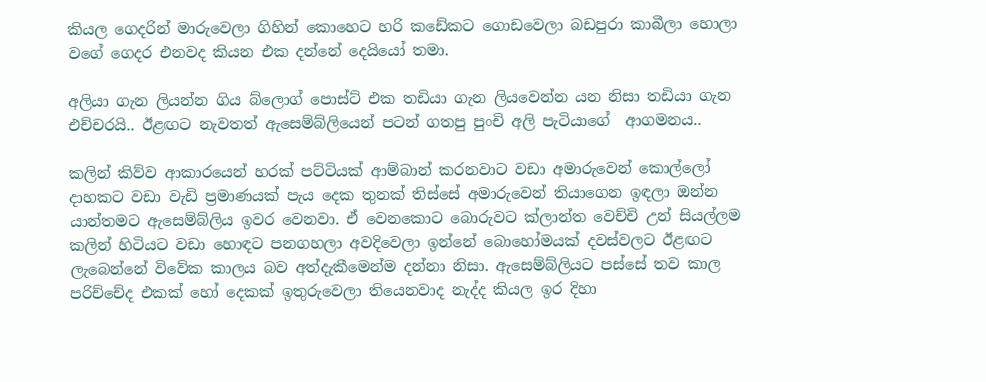කියල ගෙදරින් මාරුවෙලා ගිහින් කොහෙට හරි කඩේකට ගොඩවෙලා බඩපුරා කාබීලා හොලා වගේ ගෙදර එනවද කියන එක දන්නේ දෙයියෝ තමා.

අලියා ගැන ලියන්න ගිය බ්ලොග් පොස්ට් එක තඩියා ගැන ලියවෙන්න යන නිසා තඩියා ගැන එච්චරයි.. ඊළඟට නැවතත් ඇසෙම්බ්ලියෙන් පටන් ගතපු පුංචි අලි පැටියාගේ  ආගමනය..

කලින් කිව්ව ආකාරයෙන් හරක් පට්ටියක් ආම්බාන් කරනවාට වඩා අමාරුවෙන් කොල්ලෝ දාහකට වඩා වැඩි ප්‍රමාණයක් පැය දෙක තුනක් තිස්සේ අමාරුවෙන් තියාගෙන ඉඳලා ඔන්න යාන්තමට ඇසෙම්බ්ලිය ඉවර වෙනවා. ඒ වෙනකොට බොරුවට ක්ලාන්ත වෙච්චි උන් සියල්ලම කලින් හිටියට වඩා හොඳට පනගහලා අවදිවෙලා ඉන්නේ බොහෝමයක් දවස්වලට ඊළඟට ලැබෙන්නේ විවේක කාලය බව අත්දැකීමෙන්ම දන්නා නිසා. ඇසෙම්බ්ලියට පස්සේ තව කාල පරිච්චේද එකක් හෝ දෙකක් ඉතුරුවෙලා තියෙනවාද නැද්ද කියල ඉර දිහා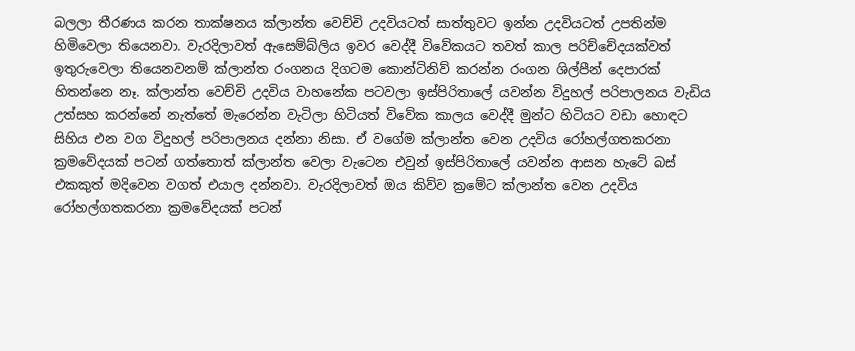බලලා තීරණය කරන තාක්ෂනය ක්ලාන්ත වෙච්චි උදවියටත් සාත්තුවට ඉන්න උදවියටත් උපතින්ම හිමිවෙලා තියෙනවා. වැරදිලාවත් ඇසෙම්බ්ලිය ඉවර වෙද්දී විවේකයට තවත් කාල පරිච්චේදයක්වත් ඉතුරුවෙලා තියෙනවනම් ක්ලාන්ත රංගනය දිගටම කොන්ටිනිව් කරන්න රංගන ශිල්පීන් දෙපාරක් හිතන්නෙ නෑ. ක්ලාන්ත වෙච්චි උදවිය වාහනේක පටවලා ඉස්පිරිතාලේ යවන්න විදුහල් පරිපාලනය වැඩිය උත්සහ කරන්නේ නැත්තේ මැරෙන්න වැටිලා හිටියත් විවේක කාලය වෙද්දී මුන්ට හිටියට වඩා හොඳට සිහිය එන වග විදුහල් පරිපාලනය දන්නා නිසා. ඒ වගේම ක්ලාන්ත වෙන උදවිය රෝහල්ගතකරනා ක්‍රමවේදයක් පටන් ගත්තොත් ක්ලාන්ත වෙලා වැටෙන එවුන් ඉස්පිරිතාලේ යවන්න ආසන හැටේ බස් එකකුත් මදිවෙන වගත් එයාල දන්නවා. වැරදිලාවත් ඔය කිව්ව ක්‍රමේට ක්ලාන්ත වෙන උදවිය රෝහල්ගතකරනා ක්‍රමවේදයක් පටන්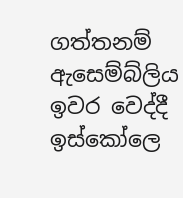ගත්තනම් ඇසෙම්බ්ලිය ඉවර වෙද්දී ඉස්කෝලෙ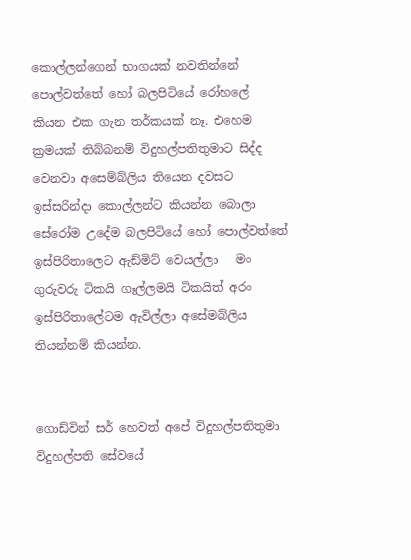කොල්ලන්ගෙන් භාගයක් නවතින්නේ පොල්වත්තේ හෝ බලපිටියේ රෝහලේ කියන එක ගැන තර්කයක් නෑ. එහෙම ක්‍රමයක් තිබ්බනම් විදුහල්පතිතුමාට සිද්ද වෙනවා අසෙම්බ්ලිය තියෙන දවසට ඉස්සරින්දා කොල්ලන්ට කියන්න බොලා සේරෝම උදේම බලපිටියේ හෝ පොල්වත්තේ ඉස්පිරිතාලෙට ඇඩ්මිට් වෙයල්ලා   මං ගුරුවරු ටිකයි ගෑල්ලමයි ටිකයිත් අරං ඉස්පිරිතාලේටම ඇවිල්ලා අසේමබ්ලිය තියන්නම් කියන්න.


ගොඩ්වින් සර් හෙවත් අපේ විදුහල්පතිතුමා විදුහල්පති සේවයේ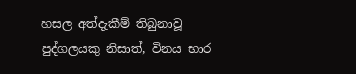හසල අත්දැකීම් තිබුනාවූ පුද්ගලයකු නිසාත්, විනය භාර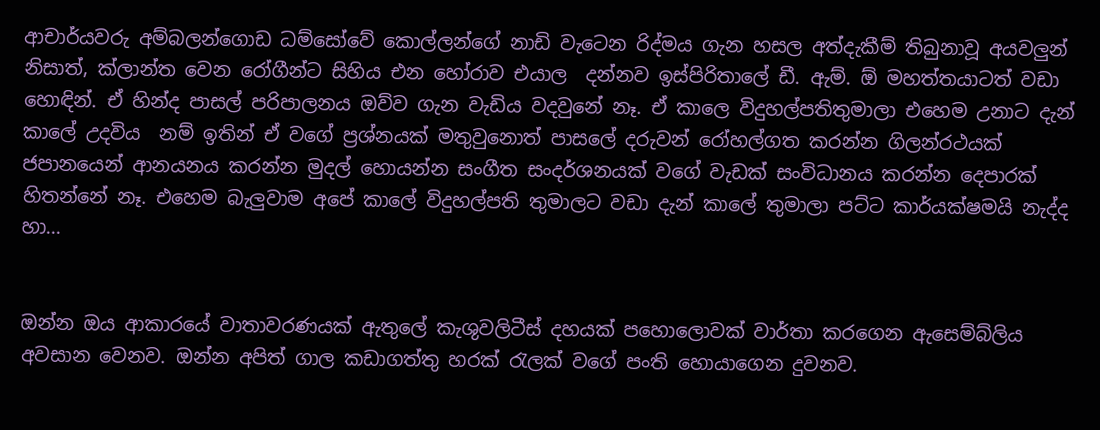ආචාර්යවරු අම්බලන්ගොඩ ධම්සෝවේ කොල්ලන්ගේ නාඩි වැටෙන රිද්මය ගැන හසල අත්දැකීම් තිබුනාවූ අයවලුන් නිසාත්, ක්ලාන්ත වෙන රෝගීන්ට සිහිය එන හෝරාව එයාල  දන්නව ඉස්පිරිතාලේ ඩී. ඇම්. ඕ මහත්තයාටත් වඩා හොඳින්. ඒ හින්ද පාසල් පරිපාලනය ඔව්ව ගැන වැඩිය වදවුනේ නෑ. ඒ කාලෙ විදුහල්පතිතුමාලා එහෙම උනාට දැන් කාලේ උදවිය  නම් ඉතින් ඒ වගේ ප්‍රශ්නයක් මතුවුනොත් පාසලේ දරුවන් රෝහල්ගත කරන්න ගිලන්රථයක්  ජපානයෙන් ආනයනය කරන්න මුදල් හොයන්න සංගීත සංදර්ශනයක් වගේ වැඩක් සංවිධානය කරන්න දෙපාරක් හිතන්නේ නෑ. එහෙම බැලුවාම අපේ කාලේ විදුහල්පති තුමාලට වඩා දැන් කාලේ තුමාලා පට්ට කාර්යක්ෂමයි නැද්ද හා...


ඔන්න ඔය ආකාරයේ වාතාවරණයක් ඇතුලේ කැශුවලිටීස් දහයක් පහොලොවක් වාර්තා කරගෙන ඇසෙම්බ්ලිය අවසාන වෙනව. ඔන්න අපිත් ගාල කඩාගත්තු හරක් රැලක් වගේ පංති හොයාගෙන දුවනව.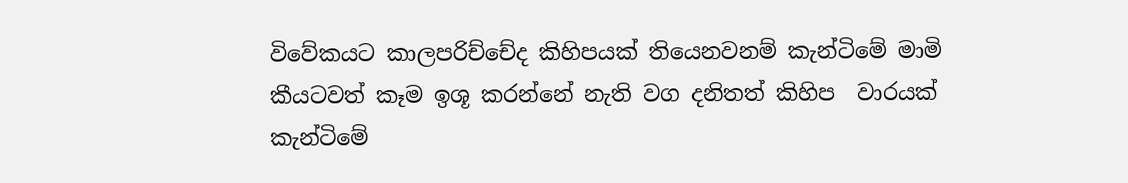විවේකයට කාලපරිච්චේද කිහිපයක් තියෙනවනම් කැන්ටිමේ මාමි කීයටවත් කෑම ඉශූ කරන්නේ නැති වග දනිතත් කිහිප  වාරයක් කැන්ටිමේ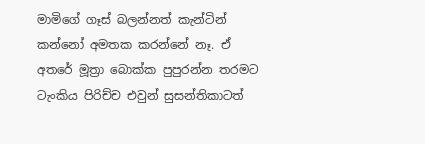මාමිගේ ගෑස් බලන්නත් කැන්ටින් කන්නෝ අමතක කරන්නේ නෑ. ඒ අතරේ මූත්‍රා බොක්ක පුපුරන්න තරමට ටැංකිය පිරිච්ච එවුන් සුසන්තිකාටත්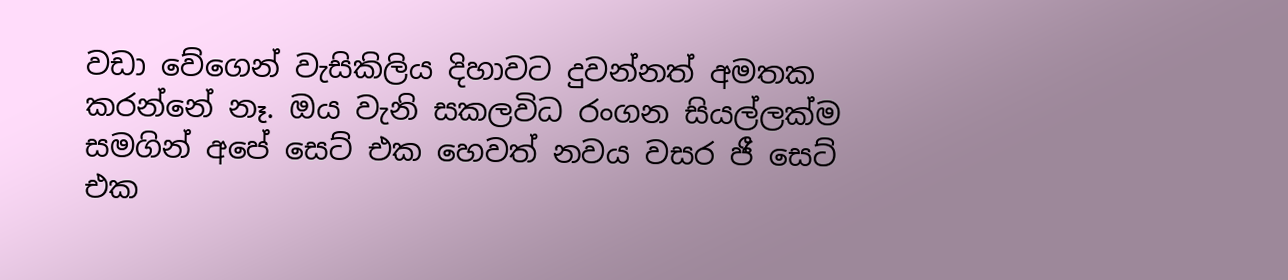වඩා වේගෙන් වැසිකිලිය දිහාවට දුවන්නත් අමතක කරන්නේ නෑ. ඔය වැනි සකලවිධ රංගන සියල්ලක්ම සමගින් අපේ සෙට් එක හෙවත් නවය වසර ජී සෙට් එක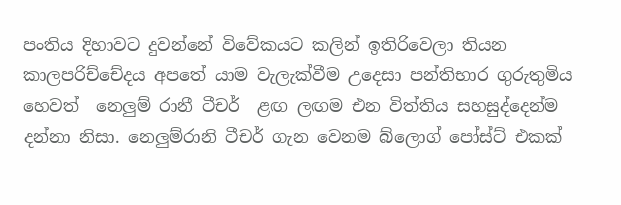පංතිය දිහාවට දුවන්නේ විවේකයට කලින් ඉතිරිවෙලා තියන කාලපරිච්චේදය අපතේ යාම වැලැක්වීම උදෙසා පන්තිභාර ගුරුතුමිය හෙවත්  නෙලුම් රානී ටීචර්  ළඟ ලඟම එන විත්තිය සහසුද්දෙන්ම දන්නා නිසා. නෙලුම්රානි ටීචර් ගැන වෙනම බ්ලොග් පෝස්ට් එකක්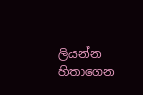ලියන්න හිතාගෙන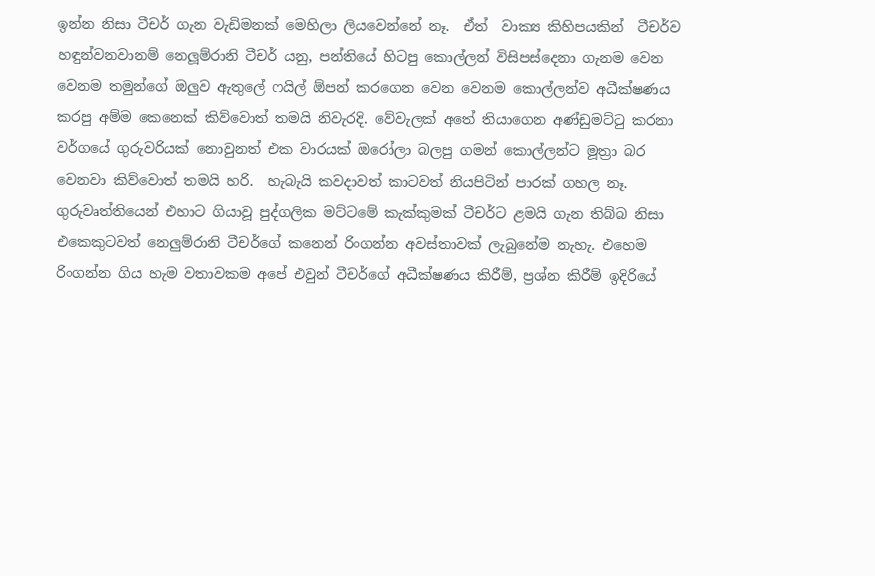ඉන්න නිසා ටීචර් ගැන වැඩිමනක් මෙහිලා ලියවෙන්නේ නෑ.  ඒත්  වාක්‍ය කිහිපයකින්  ටීචර්ව හඳුන්වනවානම් නෙලූම්රානි ටීචර් යනු, පන්තියේ හිටපු කොල්ලන් විසිපස්දෙනා ගැනම වෙන වෙනම තමුන්ගේ ඔලුව ඇතුලේ ෆයිල් ඕපන් කරගෙන වෙන වෙනම කොල්ලන්ව අධීක්ෂණය කරපු අම්ම කෙනෙක් කිව්වොත් තමයි නිවැරදි. වේවැලක් අතේ තියාගෙන අණ්ඩුමට්ටු කරනා වර්ගයේ ගුරුවරියක් නොවුනත් එක වාරයක් ඔරෝලා බලපු ගමන් කොල්ලන්ට මූත්‍රා බර වෙනවා කිව්වොත් තමයි හරි.  හැබැයි කවදාවත් කාටවත් නියපිටින් පාරක් ගහල නෑ. ගුරුවෘත්තියෙන් එහාට ගියාවූ පුද්ගලික මට්ටමේ කැක්කුමක් ටීචර්ට ළමයි ගැන තිබ්බ නිසා එකෙකුටවත් නෙලුම්රානි ටීචර්ගේ කනෙන් රිංගන්න අවස්තාවක් ලැබුනේම නැහැ. එහෙම රිංගන්න ගිය හැම වතාවකම අපේ එවුන් ටීචර්ගේ අධීක්ෂණය කිරීම්, ප්‍රශ්න කිරීම් ඉදිරියේ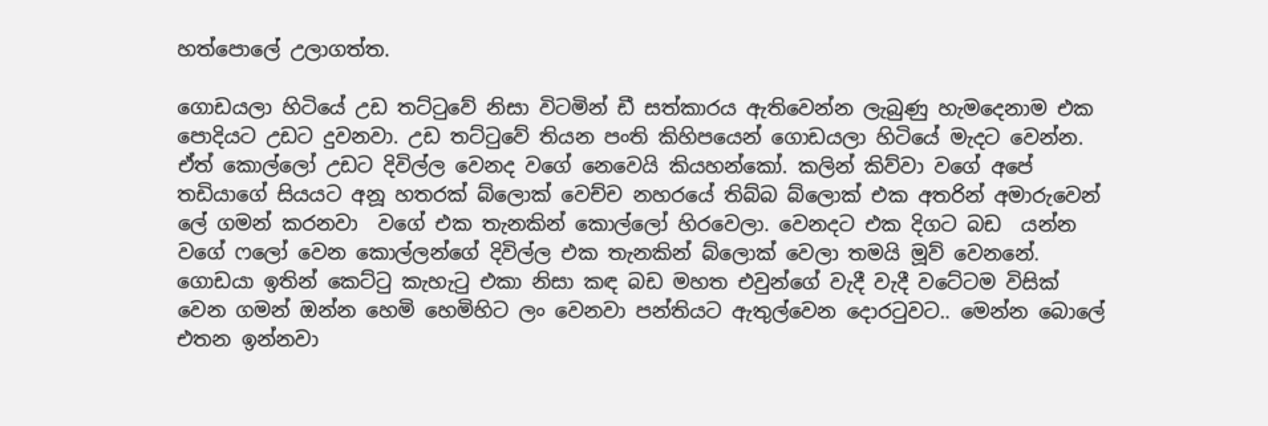හත්පොලේ උලාගත්ත.

ගොඩයලා හිටියේ උඩ තට්ටුවේ නිසා විටමින් ඩී සත්කාරය ඇතිවෙන්න ලැබුණු හැමදෙනාම එක පොදියට උඩට දුවනවා. උඩ තට්ටුවේ තියන පංති කිහිපයෙන් ගොඩයලා හිටියේ මැදට වෙන්න. ඒත් කොල්ලෝ උඩට දිවිල්ල වෙනද වගේ නෙවෙයි කියහන්කෝ. කලින් කිව්වා වගේ අපේ තඩියාගේ සියයට අනූ හතරක් බ්ලොක් වෙච්ච නහරයේ තිබ්බ බ්ලොක් එක අතරින් අමාරුවෙන් ලේ ගමන් කරනවා  වගේ එක තැනකින් කොල්ලෝ හිරවෙලා. වෙනදට එක දිගට බඩ  යන්න වගේ ෆලෝ වෙන කොල්ලන්ගේ දිවිල්ල එක තැනකින් බ්ලොක් වෙලා තමයි මූව් වෙනනේ. ගොඩයා ඉතින් කෙට්ටු කැහැටු එකා නිසා කඳ බඩ මහත එවුන්ගේ වැදී වැදී වටේටම විසික් වෙන ගමන් ඔන්න හෙමි හෙමිහිට ලං වෙනවා පන්තියට ඇතුල්වෙන දොරටුවට.. මෙන්න බොලේ එතන ඉන්නවා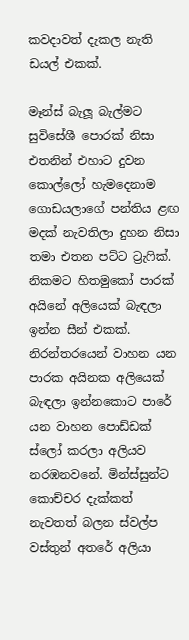කවදාවත් දැකල නැති ඩයල් එකක්.

මෑන්ස් බැලූ බැල්මට  සුවිසේශී පොරක් නිසා එතනින් එහාට දුවන කොල්ලෝ හැමදෙනාම ගොඩයලාගේ පන්තිය ළඟ මදක් නැවතිලා දුහන නිසා තමා එතන පට්ට ට්‍රැෆික්.
නිකමට හිතමුකෝ පාරක් අයිනේ අලියෙක් බැඳලා ඉන්න සීන් එකක්. නිරන්තරයෙන් වාහන යන පාරක අයිනක අලියෙක් බැඳලා ඉන්නකොට පාරේ යන වාහන පොඩ්ඩක් ස්ලෝ කරලා අලියව නරඹනවනේ. මින්ස්සුන්ට කොච්චර දැක්කත් නැවතත් බලන ස්වල්ප වස්තුන් අතරේ අලියා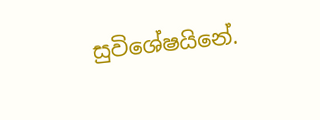සුවිශේෂයිනේ.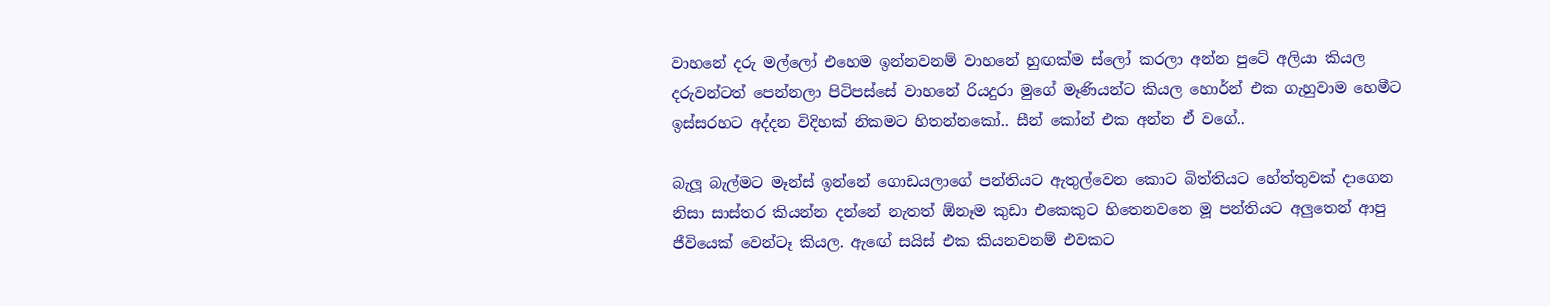වාහනේ දරු මල්ලෝ එහෙම ඉන්නවනම් වාහනේ හුඟක්ම ස්ලෝ කරලා අන්න පුටේ අලියා කියල දරුවන්ටත් පෙන්නලා පිටිපස්සේ වාහනේ රියදුරා මුගේ මෑණියන්ට කියල හොර්න් එක ගැහුවාම හෙමීට ඉස්සරහට අද්දන විදිහක් නිකමට හිතන්නකෝ.. සීන් කෝන් එක අන්න ඒ වගේ..

බැලූ බැල්මට මෑන්ස් ඉන්නේ ගොඩයලාගේ පන්තියට ඇතුල්වෙන කොට බිත්තියට හේත්තුවක් දාගෙන නිසා සාස්තර කියන්න දන්නේ නැතත් ඕනෑම කුඩා එකෙකුට හිතෙනවනෙ මූ පන්තියට අලුතෙන් ආපු ජීවියෙක් වෙන්ටෑ කියල. ඇඟේ සයිස් එක කියනවනම් එවකට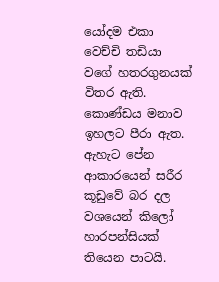යෝදම එකා වෙච්චි තඩියා වගේ හතරගුනයක් විතර ඇති. කොණ්ඩය මනාව ඉහලට පීරා ඇත. ඇහැට පේන ආකාරයෙන් සරීර කූඩුවේ බර දල වශයෙන් කිලෝ හාරපන්සියක් තියෙන පාටයි.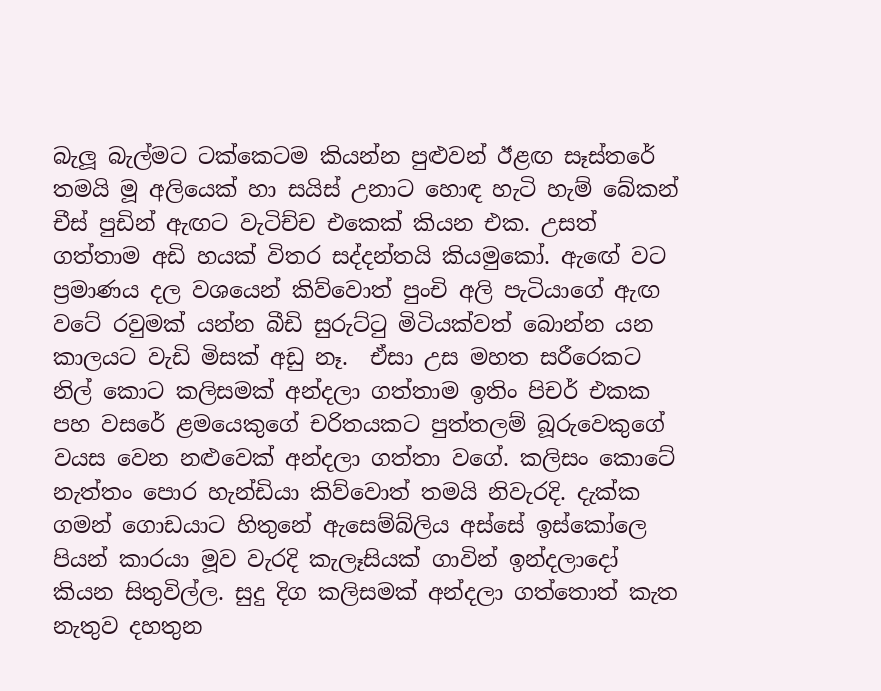බැලූ බැල්මට ටක්කෙටම කියන්න පුළුවන් ඊළඟ සෑස්තරේ තමයි මූ අලියෙක් හා සයිස් උනාට හොඳ හැටි හැම් බේකන් චීස් පුඩින් ඇඟට වැටිච්ච එකෙක් කියන එක. උසත් ගත්තාම අඩි හයක් විතර සද්දන්තයි කියමුකෝ. ඇඟේ වට ප්‍රමාණය දල වශයෙන් කිව්වොත් පුංචි අලි පැටියාගේ ඇඟ වටේ රවුමක් යන්න බීඩි සුරුට්ටු මිටියක්වත් බොන්න යන කාලයට වැඩි මිසක් අඩු නෑ.  ඒසා උස මහත සරීරෙකට නිල් කොට කලිසමක් අන්දලා ගත්තාම ඉතිං පිචර් එකක පහ වසරේ ළමයෙකුගේ චරිතයකට පුත්තලම් බූරුවෙකුගේ වයස වෙන නළුවෙක් අන්දලා ගත්තා වගේ. කලිසං කොටේ නැත්තං පොර හැන්ඩියා කිව්වොත් තමයි නිවැරදි. දැක්ක ගමන් ගොඩයාට හිතුනේ ඇසෙම්බ්ලිය අස්සේ ඉස්කෝලෙ පියන් කාරයා මූව වැරදි කැලෑසියක් ගාවින් ඉන්දලාදෝ කියන සිතුවිල්ල. සුදු දිග කලිසමක් අන්දලා ගත්තොත් කැත නැතුව දහතුන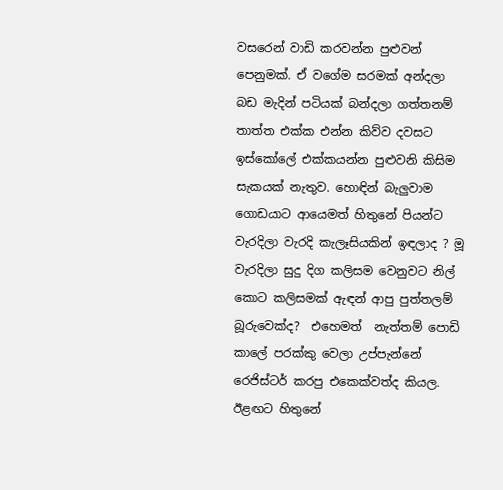වසරෙන් වාඩි කරවන්න පුළුවන් පෙනුමක්. ඒ වගේම සරමක් අන්දලා බඩ මැදින් පටියක් බන්දලා ගත්තනම් තාත්ත එක්ක එන්න කිව්ව දවසට ඉස්කෝලේ එක්කයන්න පුළුවනි කිසිම සැකයක් නැතුව. හොඳින් බැලුවාම ගොඩයාට ආයෙමත් හිතුනේ පියන්ට වැරදිලා වැරදි කැලෑසියකින් ඉඳලාද ? මූ වැරදිලා සුදු දිග කලිසම වෙනුවට නිල් කොට කලිසමක් ඇඳන් ආපු පුත්තලම් බූරුවෙක්ද?  එහෙමත්  නැත්තම් පොඩි කාලේ පරක්කු වෙලා උප්පැන්නේ රෙජිස්ටර් කරපු එකෙක්වත්ද කියල. ඊළඟට හිතුනේ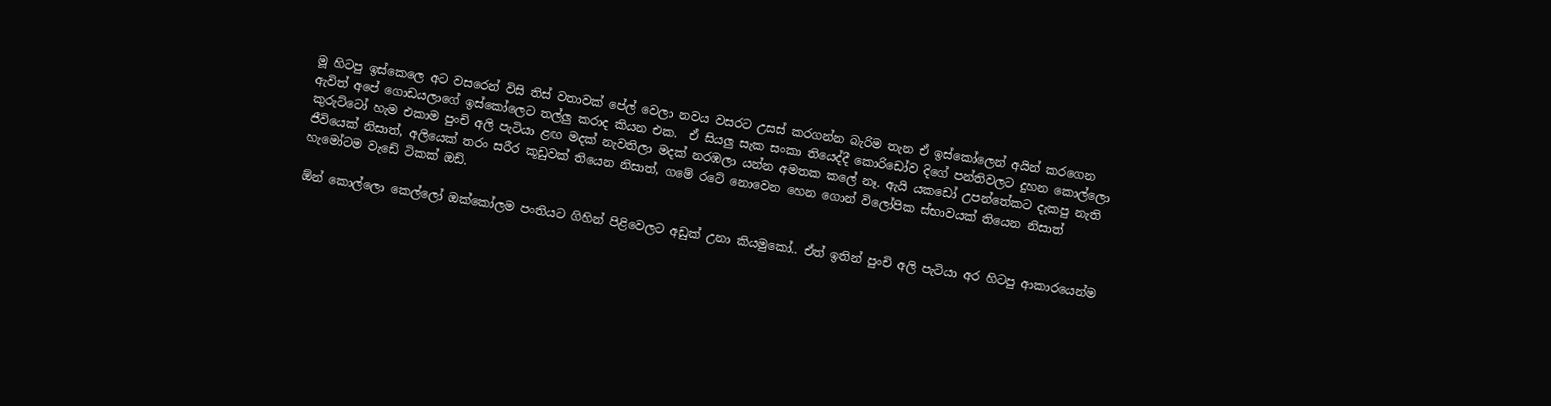මූ හිටපු ඉස්කෙලෙ අට වසරෙන් විසි තිස් වතාවක් පේල් වෙලා නවය වසරට උසස් කරගන්න බැරිම තැන ඒ ඉස්කෝලෙන් අයින් කරගෙන ඇවිත් අපේ ගොඩයලාගේ ඉස්කෝලෙට තල්ලු කරාද කියන එක.  ඒ සියලු සැක සංකා තියෙද්දී කොරිඩෝව දිගේ පන්තිවලට දුහන කොල්ලො කුරුට්ටෝ හැම එකාම පුංචි අලි පැටියා ළඟ මදක් නැවතිලා මදක් නරඹලා යන්න අමතක කලේ නෑ. ඇයි යකඩෝ උපන්තේකට දැකපු නැති ජීවියෙක් නිසාත්, අලියෙක් තරං සරීර කූඩුවක් තියෙන නිසාත්, ගමේ රටේ නොවෙන හෙන ගොන් විලෝපික ස්භාවයක් තියෙන නිසාත් හැමෝටම වැඩේ ටිකක් ඔඩ්.

ඕන් කොල්ලො කෙල්ලෝ ඔක්කෝලම පංතියට ගිහින් පිළිවෙලට අඩුක් උනා කියමුකෝ.. ඒත් ඉතින් පුංචි අලි පැටියා අර හිටපු ආකාරයෙන්ම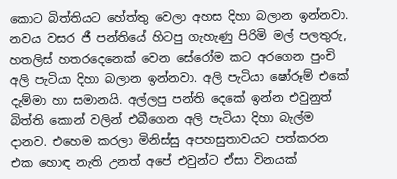කොට බිත්තියට හේත්තු වෙලා අහස දිහා බලාන ඉන්නවා. නවය වසර ජී පන්තියේ හිටපු ගැහැණු පිරිමි මල් පලතුරු, හතලිස් හතරදෙනෙක් වෙන සේරෝම කට අරගෙන පුංචි අලි පැටියා දිහා බලාන ඉන්නවා. අලි පැටියා ෂෝරූම් එකේ දැම්මා හා සමානයි. අල්ලපු පන්ති දෙකේ ඉන්න එවුනුත් බිත්ති කොන් වලින් එබීගෙන අලි පැටියා දිහා බැල්ම දානව. එහෙම කරලා මිනිස්සු අපහසුතාවයට පත්කරන එක හොඳ නැති උනත් අපේ එවුන්ට ඒසා විනයක්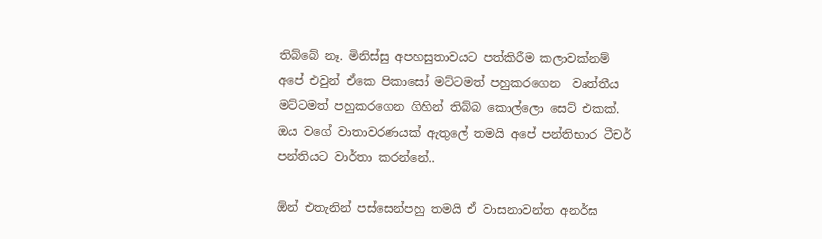තිබ්බේ නෑ. මිනිස්සු අපහසුතාවයට පත්කිරීම කලාවක්නම් අපේ එවුන් ඒකෙ පිකාසෝ මට්ටමත් පහුකරගෙන  වෘත්තීය මට්ටමත් පහුකරගෙන ගිහින් තිබ්බ කොල්ලො සෙට් එකක්.  ඔය වගේ වාතාවරණයක් ඇතුලේ තමයි අපේ පන්තිභාර ටීචර් පන්තියට වාර්තා කරන්නේ..

ඕන් එතැනින් පස්සෙන්පහු තමයි ඒ වාසනාවන්ත අනර්ඝ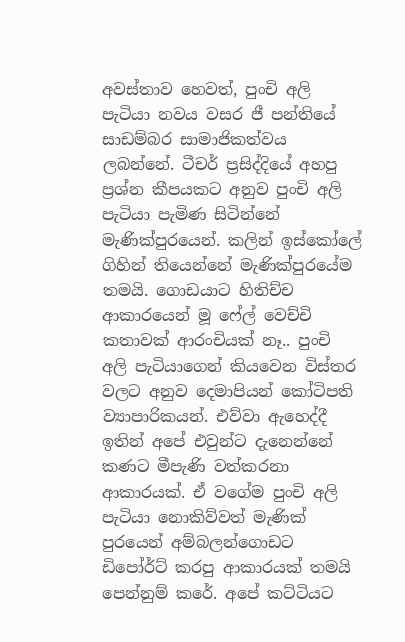අවස්තාව හෙවත්, පුංචි අලි පැටියා නවය වසර ජී පන්තියේ සාඩම්බර සාමාජිකත්වය ලබන්නේ. ටීචර් ප්‍රසිද්දියේ අහපු ප්‍රශ්න කීපයකට අනුව පුංචි අලි පැටියා පැමිණ සිටින්නේ මැණික්පුරයෙන්. කලින් ඉස්කෝලේ ගිහින් තියෙන්නේ මැණික්පුරයේම තමයි. ගොඩයාට හිතිච්ච ආකාරයෙන් මූ ෆේල් වෙච්චි කතාවක් ආරංචියක් නෑ.. පුංචි අලි පැටියාගෙන් කියවෙන විස්තර වලට අනුව දෙමාපියන් කෝටිපති ව්‍යාපාරිකයන්. එව්වා ඇහෙද්දී ඉතින් අපේ එවුන්ට දැනෙන්නේ කණට මීපැණි වත්කරනා ආකාරයක්. ඒ වගේම පුංචි අලි පැටියා නොකිව්වත් මැණික් පුරයෙන් අම්බලන්ගොඩට ඩිපෝර්ට් කරපු ආකාරයක් තමයි පෙන්නුම් කරේ. අපේ කට්ටියට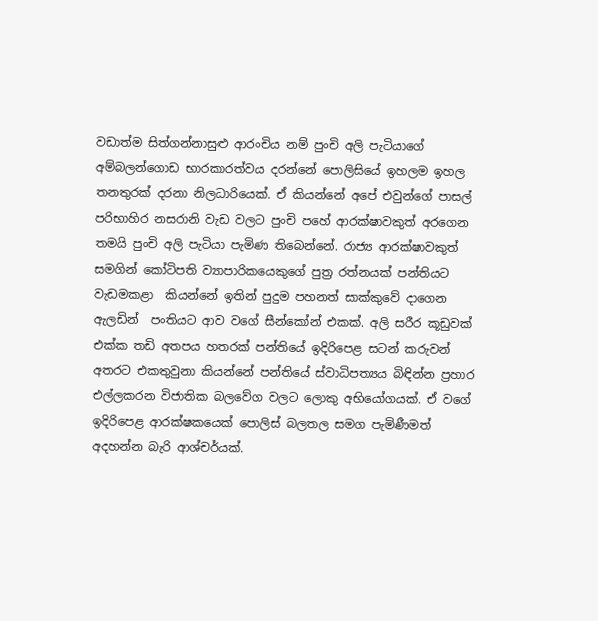වඩාත්ම සිත්ගන්නාසුළු ආරංචිය නම් පුංචි අලි පැටියාගේ අම්බලන්ගොඩ භාරකාරත්වය දරන්නේ පොලිසියේ ඉහලම ඉහල තනතුරක් දරනා නිලධාරියෙක්. ඒ කියන්නේ අපේ එවුන්ගේ පාසල් පරිභාහිර නසරානි වැඩ වලට පුංචි පහේ ආරක්ෂාවකුත් අරගෙන තමයි පුංචි අලි පැටියා පැමිණ තිබෙන්නේ. රාජ්‍ය ආරක්ෂාවකුත් සමගින් කෝටිපති ව්‍යාපාරිකයෙකුගේ පුත්‍ර රත්නයක් පන්තියට වැඩමකළා  කියන්නේ ඉතින් පුදුම පහනත් සාක්කුවේ දාගෙන ඇලඩින්  පංතියට ආව වගේ සීන්කෝන් එකක්. අලි සරීර කූඩුවක් එක්ක තඩි අතපය හතරක් පන්තියේ ඉදිරිපෙළ සටන් කරුවන් අතරට එකතුවුනා කියන්නේ පන්තියේ ස්වාධිපත්‍යය බිඳින්න ප්‍රහාර එල්ලකරන විජාතික බලවේග වලට ලොකු අභියෝගයක්. ඒ වගේ ඉදිරිපෙළ ආරක්ෂකයෙක් පොලිස් බලතල සමග පැමිණීමත් අදහන්න බැරි ආශ්චර්යක්.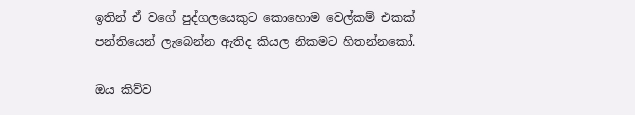ඉතින් ඒ වගේ පුද්ගලයෙකුට කොහොම වෙල්කම් එකක් පන්තියෙන් ලැබෙන්න ඇතිද කියල නිකමට හිතන්නකෝ.

ඔය කිව්ව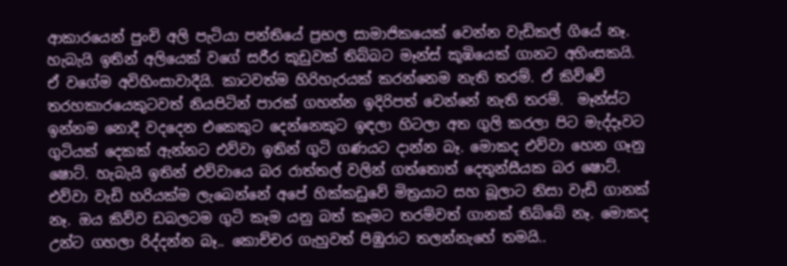ආකාරයෙන් පුංචි අලි පැටියා පන්තියේ ප්‍රභල සාමාජිකයෙක් වෙන්න වැඩිකල් ගියේ නෑ. හැබැයි ඉතින් අලියෙක් වගේ සරීර කූඩුවක් තිබ්බට මෑන්ස් කූඹියෙක් ගානට අහිංසකයි. ඒ වගේම අවිහිංසාවාදීයි. කාටවත්ම හිරිහැරයක් කරන්නෙම නැති තරම්. ඒ කිව්වේ තරහකාරයෙකුටවත් නියපිටින් පාරක් ගහන්න ඉදිරිපත් වෙන්නේ නැති තරම්.  මෑන්ස්ට ඉන්නම නොදී වදදෙන එකෙකුට දෙන්නෙකුට ඉඳලා හිටලා අත ගුලි කරලා පිට මැද්දෑවට ගුටියක් දෙකක් ඇන්නට එව්වා ඉතින් ගුටි ගණයට දාන්න බෑ. මොකද එව්වා හෙන ගෑනු ෂොට්. හැබැයි ඉතින් එව්වායෙ බර රාත්තල් වලින් ගත්තොත් දෙතුන්සීයක බර ෂොට්. එව්වා වැඩි හරියක්ම ලැබෙන්නේ අපේ හික්කඩුවේ මිත්‍රයාට සහ බූලාට නිසා වැඩි ගානක් නෑ. ඔය කිව්ව ඩබලටම ගුටි කෑම යනු බත් කෑමට තරම්වත් ගානක් තිබ්බේ නෑ. මොකද උන්ට ගහලා රිද්දන්න බෑ.. කොච්චර ගැහුවත් පිඹුරාට තලන්නැහේ තමයි..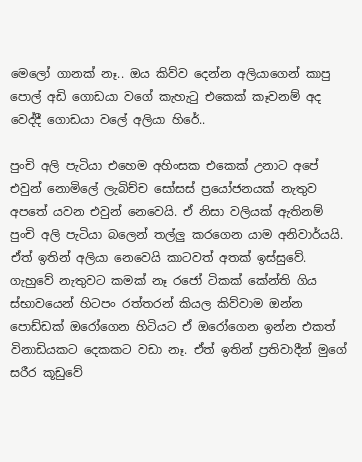මෙලෝ ගානක් නෑ.. ඔය කිව්ව දෙන්න අලියාගෙන් කාපු පොල් අඩි ගොඩයා වගේ කැහැටු එකෙක් කෑවනම් අද වෙද්දී ගොඩයා වලේ අලියා හිරේ..

පුංචි අලි පැටියා එහෙම අහිංසක එකෙක් උනාට අපේ එවුන් නොමිලේ ලැබිච්ච සෝසස් ප්‍රයෝජනයක් නැතුව අපතේ යවන එවුන් නෙවෙයි. ඒ නිසා වලියක් ඇතිනම් පුංචි අලි පැටියා බලෙන් තල්ලු කරගෙන යාම අනිවාර්යයි. ඒත් ඉතින් අලියා නෙවෙයි කාටවත් අතක් ඉස්සුවේ. ගැහුවේ නැතුවට කමක් නෑ රජෝ ටිකක් කේන්ති ගිය ස්භාවයෙන් හිටපං රත්තරන් කියල කිව්වාම ඔන්න පොඩ්ඩක් ඔරෝගෙන හිටියට ඒ ඔරෝගෙන ඉන්න එකත් විනාඩියකට දෙකකට වඩා නෑ. ඒත් ඉතින් ප්‍රතිවාදීන් මුගේ සරීර කූඩුවේ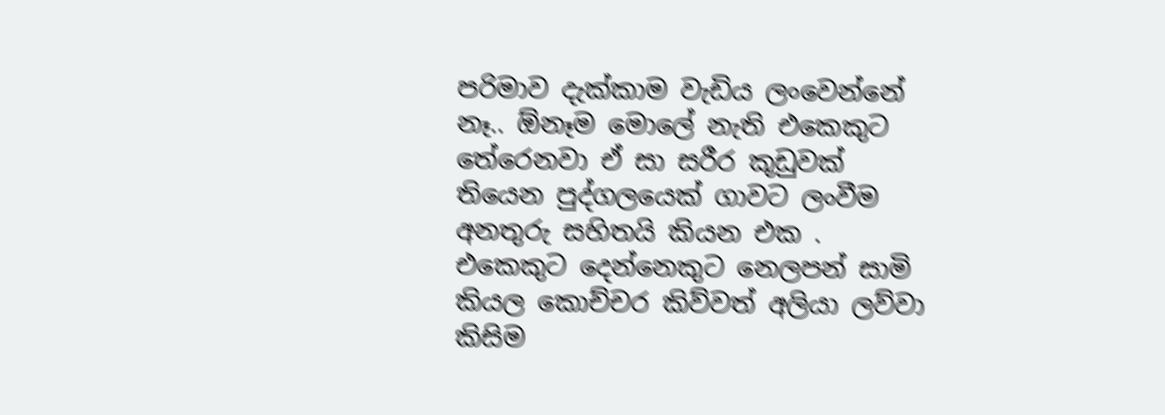පරිමාව දැක්කාම වැඩිය ලංවෙන්නේ නෑ.. ඕනෑම මොලේ නැති එකෙකුට තේරෙනවා ඒ සා සරීර කූඩුවක් තියෙන පුද්ගලයෙක් ගාවට ලංවීම අනතුරු සහිතයි කියන එක . එකෙකුට දෙන්නෙකුට නෙලපන් සාමි කියල කොච්චර කිව්වත් අලියා ලව්වා කිසිම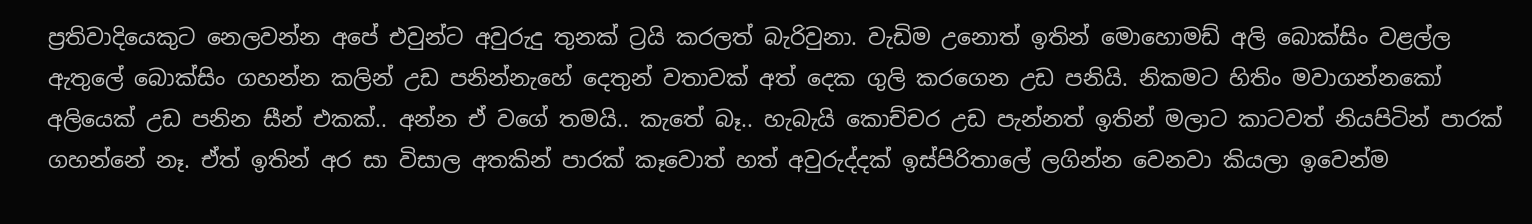ප්‍රතිවාදියෙකුට නෙලවන්න අපේ එවුන්ට අවුරුදු තුනක් ට්‍රයි කරලත් බැරිවුනා. වැඩිම උනොත් ඉතින් මොහොමඩ් අලි බොක්සිං වළල්ල ඇතුලේ බොක්සිං ගහන්න කලින් උඩ පනින්නැහේ දෙතුන් වතාවක් අත් දෙක ගුලි කරගෙන උඩ පනියි. නිකමට හිතිං මවාගන්නකෝ අලියෙක් උඩ පනින සීන් එකක්.. අන්න ඒ වගේ තමයි.. කැතේ බෑ.. හැබැයි කොච්චර උඩ පැන්නත් ඉතින් මලාට කාටවත් නියපිටින් පාරක් ගහන්නේ නෑ. ඒත් ඉතින් අර සා විසාල අතකින් පාරක් කෑවොත් හත් අවුරුද්දක් ඉස්පිරිතාලේ ලගින්න වෙනවා කියලා ඉවෙන්ම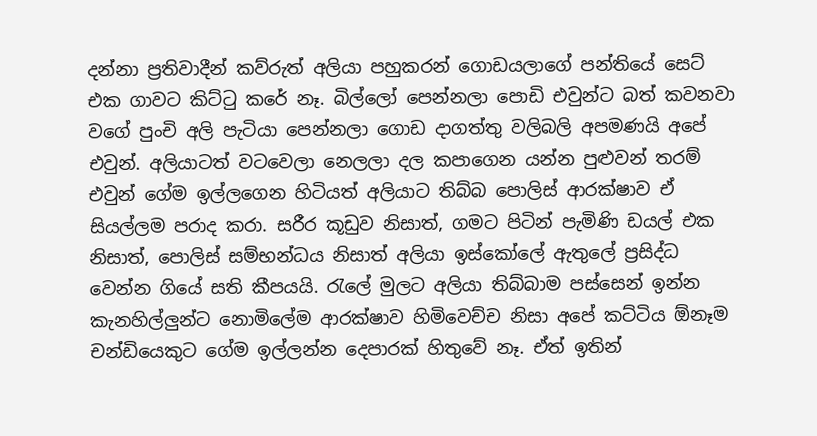දන්නා ප්‍රතිවාදීන් කව්රුත් අලියා පහුකරන් ගොඩයලාගේ පන්තියේ සෙට් එක ගාවට කිට්ටු කරේ නෑ. බිල්ලෝ පෙන්නලා පොඩි එවුන්ට බත් කවනවා වගේ පුංචි අලි පැටියා පෙන්නලා ගොඩ දාගත්තු වලිබලි අපමණයි අපේ එවුන්. අලියාටත් වටවෙලා නෙලලා දල කපාගෙන යන්න පුළුවන් තරම් එවුන් ගේම ඉල්ලගෙන හිටියත් අලියාට තිබ්බ පොලිස් ආරක්ෂාව ඒ සියල්ලම පරාද කරා. සරීර කූඩුව නිසාත්, ගමට පිටින් පැමිණි ඩයල් එක නිසාත්, පොලිස් සම්භන්ධය නිසාත් අලියා ඉස්කෝලේ ඇතුලේ ප්‍රසිද්ධ වෙන්න ගියේ සති කීපයයි. රැලේ මුලට අලියා තිබ්බාම පස්සෙන් ඉන්න කැනහිල්ලුන්ට නොමිලේම ආරක්ෂාව හිමිවෙච්ච නිසා අපේ කට්ටිය ඕනෑම චන්ඩියෙකුට ගේම ඉල්ලන්න දෙපාරක් හිතුවේ නෑ. ඒත් ඉතින්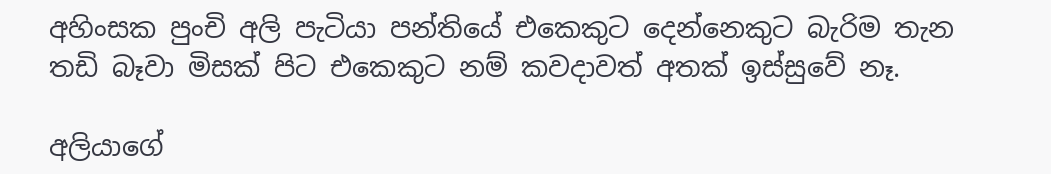අහිංසක පුංචි අලි පැටියා පන්තියේ එකෙකුට දෙන්නෙකුට බැරිම තැන තඩි බෑවා මිසක් පිට එකෙකුට නම් කවදාවත් අතක් ඉස්සුවේ නෑ.

අලියාගේ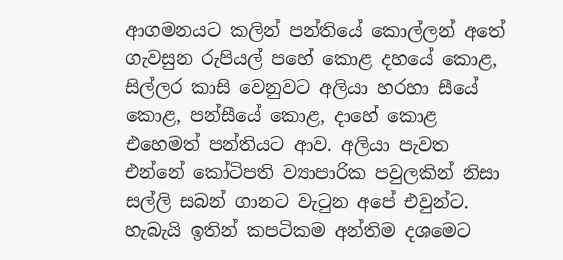ආගමනයට කලින් පන්තියේ කොල්ලන් අතේ ගැවසුන රුපියල් පහේ කොළ දහයේ කොළ, සිල්ලර කාසි වෙනුවට අලියා හරහා සීයේ කොළ, පන්සීයේ කොළ, දාහේ කොළ එහෙමත් පන්තියට ආව. අලියා පැවත එන්නේ කෝටිපති ව්‍යාපාරික පවුලකින් නිසා සල්ලි සබන් ගානට වැටුන අපේ එවුන්ට. හැබැයි ඉතින් කපටිකම අන්තිම දශමෙට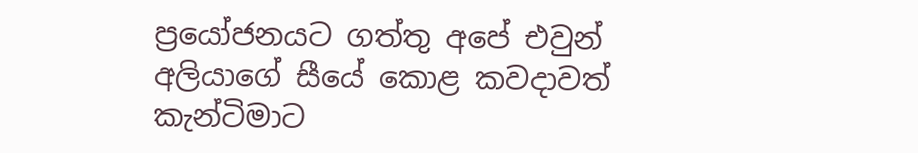ප්‍රයෝජනයට ගත්තු අපේ එවුන් අලියාගේ සීයේ කොළ කවදාවත් කැන්ටිමාට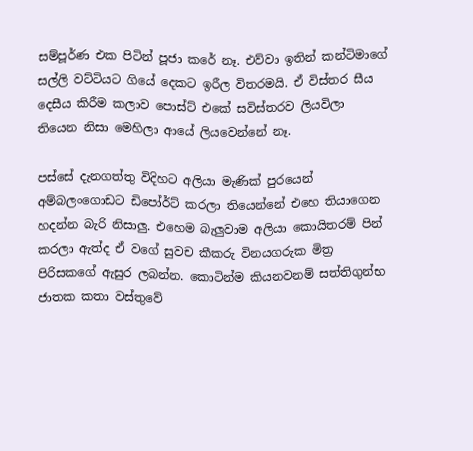සම්පූර්ණ එක පිටින් පූජා කරේ නෑ. එව්වා ඉතින් කන්ටිමාගේ සල්ලි වට්ටියට ගියේ දෙකට ඉරීල විතරමයි. ඒ විස්තර සීය දෙසීය කිරීම කලාව පොස්ට් එකේ සවිස්තරව ලියවිලා තියෙන නිසා මෙහිලා ආයේ ලියවෙන්නේ නෑ.

පස්සේ දැනගත්තු විදිහට අලියා මැණික් පුරයෙන් අම්බලංගොඩට ඩිපෝර්ට් කරලා තියෙන්නේ එහෙ තියාගෙන හදන්න බැරි නිසාලු. එහෙම බැලුවාම අලියා කොයිතරම් පින් කරලා ඇත්ද ඒ වගේ සුවච කීකරු විනයගරුක මිත්‍ර පිරිසකගේ ඇසුර ලබන්න. කොටින්ම කියනවනම් සත්තිගුන්භ ජාතක කතා වස්තුවේ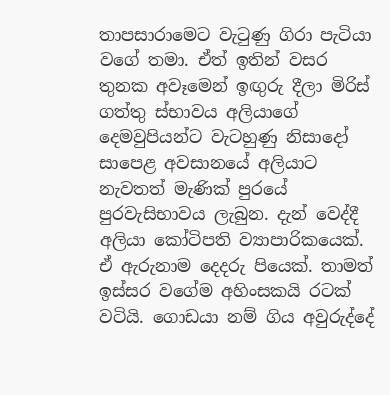තාපසාරාමෙට වැටුණු ගිරා පැටියා වගේ තමා. ඒත් ඉතින් වසර තුනක අවෑමෙන් ඉඟුරු දීලා මිරිස් ගත්තු ස්භාවය අලියාගේ දෙමවුපියන්ට වැටහුණු නිසාදෝ සාපෙළ අවසානයේ අලියාට  නැවතත් මැණික් පුරයේ පුරවැසිභාවය ලැබුන. දැන් වෙද්දී අලියා කෝටිපති ව්‍යාපාරිකයෙක්. ඒ ඇරුනාම දෙදරු පියෙක්. තාමත් ඉස්සර වගේම අහිංසකයි රටක් වටියි. ගොඩයා නම් ගිය අවුරුද්දේ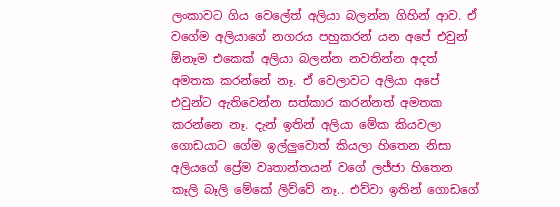ලංකාවට ගිය වෙලේත් අලියා බලන්න ගිහින් ආව. ඒ වගේම අලියාගේ නගරය පහුකරන් යන අපේ එවුන් ඕනෑම එකෙක් අලියා බලන්න නවතින්න අදත් අමතක කරන්නේ නෑ. ඒ වෙලාවට අලියා අපේ එවුන්ට ඇතිවෙන්න සත්කාර කරන්නත් අමතක කරන්නෙ නෑ. දැන් ඉතින් අලියා මේක කියවලා ගොඩයාට ගේම ඉල්ලුවොත් කියලා හිතෙන නිසා අලියගේ ප්‍රේම වෘතාන්තයන් වගේ ලජ්ජා හිතෙන කෑලි බෑලි මේකේ ලිව්වේ නෑ.. එව්වා ඉතින් ගොඩගේ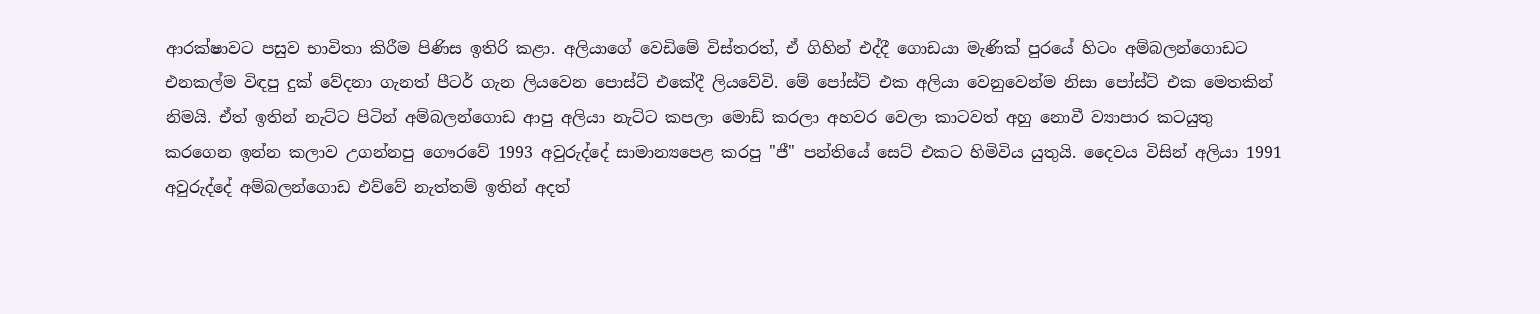ආරක්ෂාවට පසුව භාවිතා කිරීම පිණිස ඉතිරි කළා. අලියාගේ වෙඩිමේ විස්තරත්, ඒ ගිහින් එද්දී ගොඩයා මැණික් පුරයේ හිටං අම්බලන්ගොඩට එනකල්ම විඳපු දුක් වේදනා ගැනත් පීටර් ගැන ලියවෙන පොස්ට් එකේදී ලියවේවි. මේ පෝස්ට් එක අලියා වෙනුවෙන්ම නිසා පෝස්ට් එක මෙතකින් නිමයි. ඒත් ඉතින් නැට්ට පිටින් අම්බලන්ගොඩ ආපු අලියා නැට්ට කපලා මොඩ් කරලා අහවර වෙලා කාටවත් අහු නොවී ව්‍යාපාර කටයුතු කරගෙන ඉන්න කලාව උගන්නපු ගෞරවේ 1993 අවුරුද්දේ සාමාන්‍යපෙළ කරපු "ජී" පන්තියේ සෙට් එකට හිමිවිය යුතුයි. දෛවය විසින් අලියා 1991 අවුරුද්දේ අම්බලන්ගොඩ එව්වේ නැත්තම් ඉතින් අදත්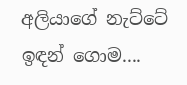අලියාගේ නැට්ටේ ඉඳන් ගොම....